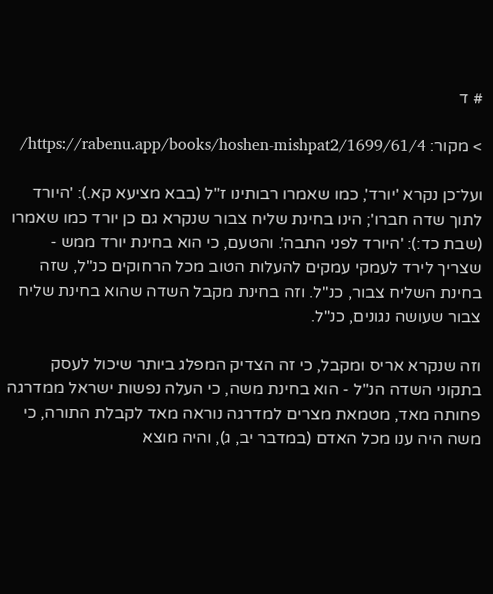# ד

> מקור: https://rabenu.app/books/hoshen-mishpat2/1699/61/4/

ועל־כן נקרא 'יורד', כמו שאמרו רבותינו ז"ל (בבא מציעא קא.): 'היורד לתוך שדה חברו'; הינו בחינת שליח צבור שנקרא גם כן יורד כמו שאמרו (שבת כד:): 'היורד לפני התבה'. והטעם, כי הוא בחינת יורד ממש - שצריך לירד לעמקי עמקים להעלות הטוב מכל הרחוקים כנ"ל, שזה בחינת השליח צבור, כנ"ל. וזה בחינת מקבל השדה שהוא בחינת שליח צבור שעושה נגונים, כנ"ל.

וזה שנקרא אריס ומקבל, כי זה הצדיק המפלג ביותר שיכול לעסק בתקוני השדה הנ"ל - הוא בחינת משה, כי העלה נפשות ישראל ממדרגה פחותה מאד, מטמאת מצרים למדרגה נוראה מאד לקבלת התורה, כי משה היה ענו מכל האדם (במדבר יב, ג), והיה מוצא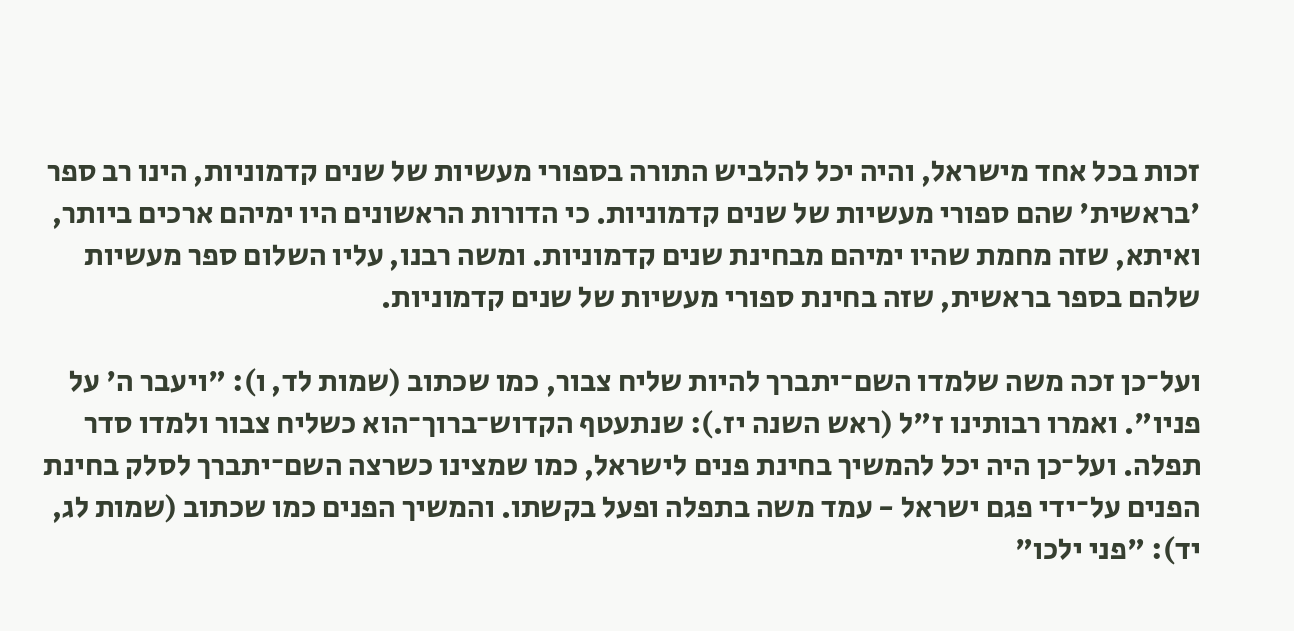זכות בכל אחד מישראל, והיה יכל להלביש התורה בספורי מעשיות של שנים קדמוניות, הינו רב ספר 'בראשית' שהם ספורי מעשיות של שנים קדמוניות. כי הדורות הראשונים היו ימיהם ארכים ביותר, ואיתא, שזה מחמת שהיו ימיהם מבחינת שנים קדמוניות. ומשה רבנו, עליו השלום ספר מעשיות שלהם בספר בראשית, שזה בחינת ספורי מעשיות של שנים קדמוניות.

ועל־כן זכה משה שלמדו השם־יתברך להיות שליח צבור, כמו שכתוב (שמות לד, ו): "ויעבר ה' על פניו". ואמרו רבותינו ז"ל (ראש השנה יז.): שנתעטף הקדוש־ברוך־הוא כשליח צבור ולמדו סדר תפלה. ועל־כן היה יכל להמשיך בחינת פנים לישראל, כמו שמצינו כשרצה השם־יתברך לסלק בחינת הפנים על־ידי פגם ישראל - עמד משה בתפלה ופעל בקשתו. והמשיך הפנים כמו שכתוב (שמות לג, יד): "פני ילכו"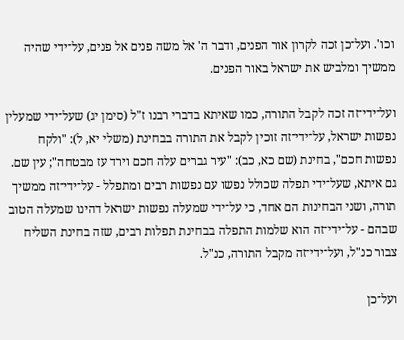וכו'. ועל־כן זכה לקרון אור הפנים, ודבר ה' אל משה פנים אל פנים, על־ידי שהיה ממשיך ומלביש את ישראל באור הפנים.

ועל־ידי־זה זכה לקבל התורה, כמו שאיתא בדברי רבנו ז"ל (סימן יג) שעל־ידי שמעלין נפשות ישראל, על־ידי־זה זוכין לקבל את התורה בבחינת (משלי יא, ל): "ולקח נפשות חכם", בחינת (שם כא, כב): "עיר גברים עלה חכם וירד עז מבטחה"; עין שם. גם איתא, שעל־ידי תפלה שכולל נפשו עם נפשות רבים ומתפלל - על־ידי־זה ממשיך תורה, ושני הבחינות הם אחד, כי על־ידי שמעלה נפשות ישראל דהינו שמעלה הטוב שבהם - על־ידי־זה הוא שלמות התפלה בבחינת תפלות רבים, שזה בחינת השליח צבור כנ"ל, ועל־ידי־זה מקבל התורה, כנ"ל.

ועל־כן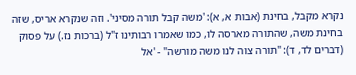נקרא מקבל, בחינת (אבות א, א): 'משה קבל תורה מסיני'. וזה שנקרא אריס, שזה בחינת משה, שהתורה מארסה לו, כמו שאמרו רבותינו ז"ל (ברכות נז.) על פסוק (דברים לד, ד): "תורה צוה לנו משה מורשה" - 'אל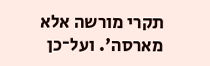תקרי מורשה אלא מארסה'. ועל־כן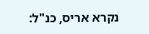נקרא אריס, כנ"ל: